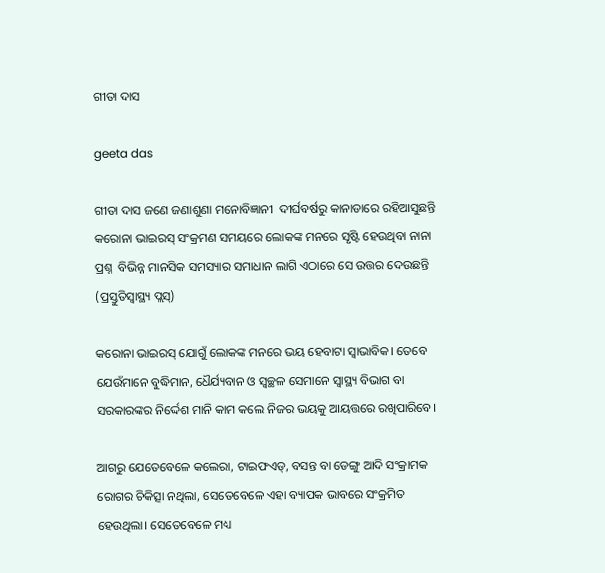ଗୀତା ଦାସ

geeta das

ଗୀତା ଦାସ ଜଣେ ଜଣାଶୁଣା ମନୋବିଜ୍ଞାନୀ  ଦୀର୍ଘବର୍ଷରୁ କାନାଡାରେ ରହିଆସୁଛନ୍ତି କରୋନା ଭାଇରସ୍‌ ସଂକ୍ରମଣ ସମୟରେ ଲୋକଙ୍କ ମନରେ ସୃଷ୍ଟି ହେଉଥିବା ନାନା ପ୍ରଶ୍ନ  ବିଭିନ୍ନ ମାନସିକ ସମସ୍ୟାର ସମାଧାନ ଲାଗି ଏଠାରେ ସେ ଉତ୍ତର ଦେଉଛନ୍ତି (ପ୍ରସ୍ତୁତିସ୍ଵାସ୍ଥ୍ୟ ପ୍ଲସ୍‌)

କରୋନା ଭାଇରସ୍ ଯୋଗୁଁ ଲୋକଙ୍କ ମନରେ ଭୟ ହେବାଟା ସ୍ଵାଭାବିକ। ତେବେ ଯେଉଁମାନେ ବୁଦ୍ଧିମାନ, ଧୈର୍ଯ୍ୟବାନ ଓ ସ୍ଵଚ୍ଛଳ ସେମାନେ ସ୍ଵାସ୍ଥ୍ୟ ବିଭାଗ ବା ସରକାରଙ୍କର ନିର୍ଦ୍ଦେଶ ମାନି କାମ କଲେ ନିଜର ଭୟକୁ ଆୟତ୍ତରେ ରଖିପାରିବେ।

ଆଗରୁ ଯେତେବେଳେ କଲେରା, ଟାଇଫଏଡ୍, ବସନ୍ତ ବା ଡେଙ୍ଗୁ ଆଦି ସଂକ୍ରାମକ ରୋଗର ଚିକିତ୍ସା ନଥିଲା, ସେତେବେଳେ ଏହା ବ୍ୟାପକ ଭାବରେ ସଂକ୍ରମିତ ହେଉଥିଲା। ସେତେବେଳେ ମଧ୍ୟ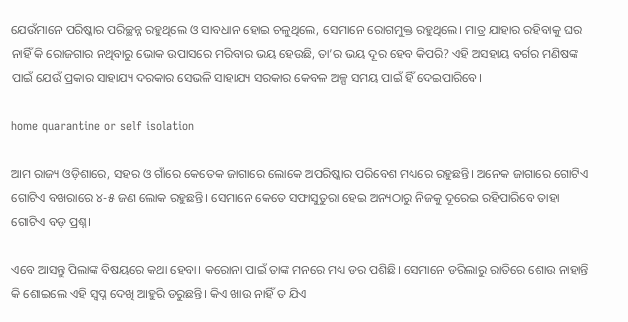ଯେଉଁମାନେ ପରିଷ୍କାର ପରିଚ୍ଛନ୍ନ ରହୁଥିଲେ ଓ ସାବଧାନ ହୋଇ ଚଳୁଥିଲେ, ସେମାନେ ରୋଗମୁକ୍ତ ରହୁଥିଲେ। ମାତ୍ର ଯାହାର ରହିବାକୁ ଘର ନାହିଁ କି ରୋଜଗାର ନଥିବାରୁ ଭୋକ ଉପାସରେ ମରିବାର ଭୟ ହେଉଛି, ତା’ର ଭୟ ଦୂର ହେବ କିପରି? ଏହି ଅସହାୟ ବର୍ଗର ମଣିଷଙ୍କ ପାଇଁ ଯେଉଁ ପ୍ରକାର ସାହାଯ୍ୟ ଦରକାର ସେଭଳି ସାହାଯ୍ୟ ସରକାର କେବଳ ଅଳ୍ପ ସମୟ ପାଇଁ ହିଁ ଦେଇପାରିବେ।

home quarantine or self isolation

ଆମ ରାଜ୍ୟ ଓଡ଼ିଶାରେ, ସହର ଓ ଗାଁରେ କେତେକ ଜାଗାରେ ଲୋକେ ଅପରିଷ୍କାର ପରିବେଶ ମଧ୍ୟରେ ରହୁଛନ୍ତି। ଅନେକ ଜାଗାରେ ଗୋଟିଏ ଗୋଟିଏ ବଖରାରେ ୪-୫ ଜଣ ଲୋକ ରହୁଛନ୍ତି। ସେମାନେ କେତେ ସଫାସୁତୁରା ହେଇ ଅନ୍ୟଠାରୁ ନିଜକୁ ଦୂରେଇ ରହିପାରିବେ ତାହା ଗୋଟିଏ ବଡ଼ ପ୍ରଶ୍ନ।

ଏବେ ଆସନ୍ତୁ ପିଲାଙ୍କ ବିଷୟରେ କଥା ହେବା। କରୋନା ପାଇଁ ତାଙ୍କ ମନରେ ମଧ୍ୟ ଡର ପଶିଛି। ସେମାନେ ଡରିଲାରୁ ରାତିରେ ଶୋଉ ନାହାନ୍ତି କି ଶୋଇଲେ ଏହି ସ୍ଵପ୍ନ ଦେଖି ଆହୁରି ଡରୁଛନ୍ତି। କିଏ ଖାଉ ନାହିଁ ତ ଯିଏ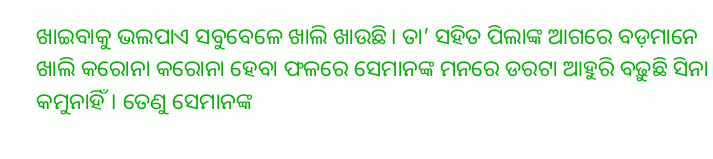ଖାଇବାକୁ ଭଲପାଏ ସବୁବେଳେ ଖାଲି ଖାଉଛି। ତା’ ସହିତ ପିଲାଙ୍କ ଆଗରେ ବଡ଼ମାନେ ଖାଲି କରୋନା କରୋନା ହେବା ଫଳରେ ସେମାନଙ୍କ ମନରେ ଡରଟା ଆହୁରି ବଢ଼ୁଛି ସିନା କମୁନାହିଁ। ତେଣୁ ସେମାନଙ୍କ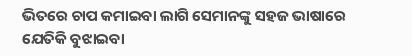ଭିତରେ ଚାପ କମାଇବା ଲାଗି ସେମାନଙ୍କୁ ସହଜ ଭାଷାରେ ଯେତିକି ବୁଝାଇବା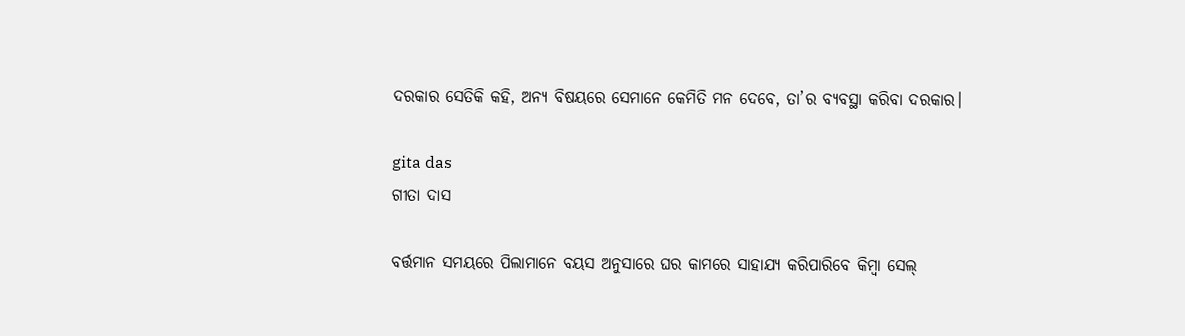ଦରକାର ସେତିକି କହି, ଅନ୍ୟ ବିଷୟରେ ସେମାନେ କେମିତି ମନ ଦେବେ, ତା’ର ବ୍ୟବସ୍ଥା କରିବା ଦରକାର।

gita das
ଗୀତା ଦାସ

ବର୍ତ୍ତମାନ ସମୟରେ ପିଲାମାନେ ବୟସ ଅନୁସାରେ ଘର କାମରେ ସାହାଯ୍ୟ କରିପାରିବେ କିମ୍ବା ସେଲ୍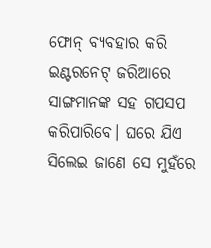ଫୋନ୍‌ ବ୍ୟବହାର କରି ଇଣ୍ଟରନେଟ୍ ଜରିଆରେ ସାଙ୍ଗମାନଙ୍କ ସହ ଗପସପ କରିପାରିବେ। ଘରେ ଯିଏ ସିଲେଇ ଜାଣେ ସେ ମୁହଁରେ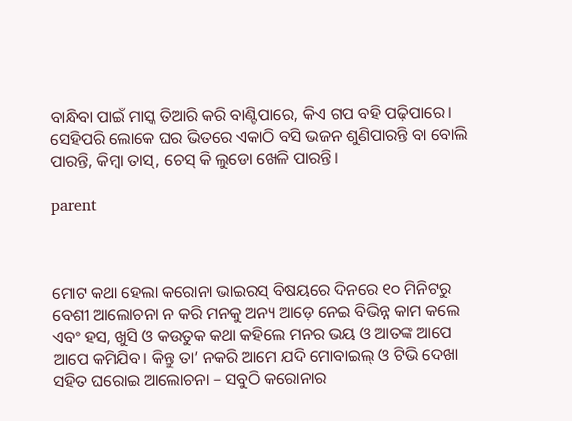ବାନ୍ଧିବା ପାଇଁ ମାସ୍କ ତିଆରି କରି ବାଣ୍ଟିପାରେ, କିଏ ଗପ ବହି ପଢ଼ିପାରେ। ସେହିପରି ଲୋକେ ଘର ଭିତରେ ଏକାଠି ବସି ଭଜନ ଶୁଣିପାରନ୍ତି ବା ବୋଲି ପାରନ୍ତି, କିମ୍ବା ତାସ୍, ଚେସ୍ କି ଲୁଡୋ ଖେଳି ପାରନ୍ତି।

parent



ମୋଟ କଥା ହେଲା କରୋନା ଭାଇରସ୍ ବିଷୟରେ ଦିନରେ ୧୦ ମିନିଟରୁ ବେଶୀ ଆଲୋଚନା ନ କରି ମନକୁ ଅନ୍ୟ ଆଡ଼େ ନେଇ ବିଭିନ୍ନ କାମ କଲେ ଏବଂ ହସ, ଖୁସି ଓ କଉତୁକ କଥା କହିଲେ ମନର ଭୟ ଓ ଆତଙ୍କ ଆପେ ଆପେ କମିଯିବ। କିନ୍ତୁ ତା’ ନକରି ଆମେ ଯଦି ମୋବାଇଲ୍‌ ଓ ଟିଭି ଦେଖା ସହିତ ଘରୋଇ ଆଲୋଚନା – ସବୁଠି କରୋନାର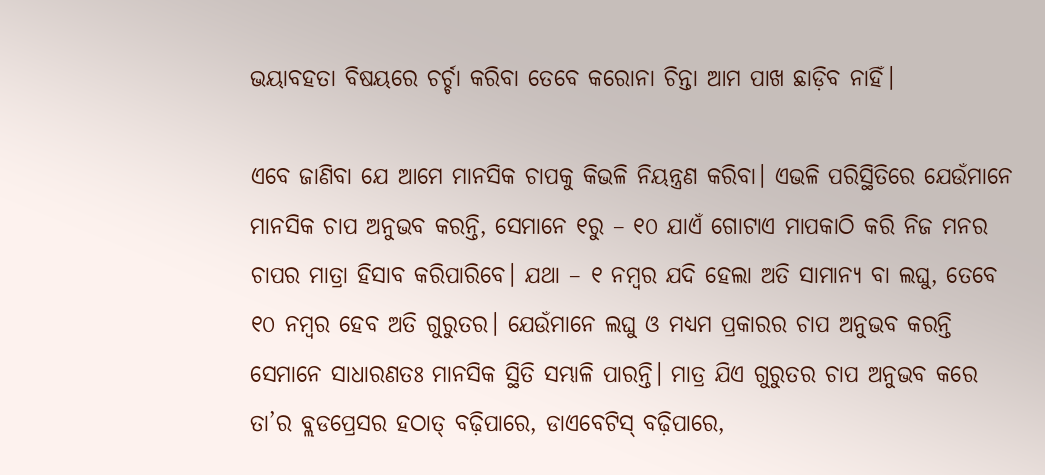ଭୟାବହତା ବିଷୟରେ ଚର୍ଚ୍ଚା କରିବା ତେବେ କରୋନା ଚିନ୍ତା ଆମ ପାଖ ଛାଡ଼ିବ ନାହିଁ।

ଏବେ ଜାଣିବା ଯେ ଆମେ ମାନସିକ ଚାପକୁ କିଭଳି ନିୟନ୍ତ୍ରଣ କରିବା। ଏଭଳି ପରିସ୍ଥିତିରେ ଯେଉଁମାନେ ମାନସିକ ଚାପ ଅନୁଭବ କରନ୍ତି, ସେମାନେ ୧ରୁ – ୧୦ ଯାଏଁ ଗୋଟାଏ ମାପକାଠି କରି ନିଜ ମନର ଚାପର ମାତ୍ରା ହିସାବ କରିପାରିବେ। ଯଥା – ୧ ନମ୍ବର ଯଦି ହେଲା ଅତି ସାମାନ୍ୟ ବା ଲଘୁ, ତେବେ ୧୦ ନମ୍ବର ହେବ ଅତି ଗୁରୁତର। ଯେଉଁମାନେ ଲଘୁ ଓ ମଧ୍ୟମ ପ୍ରକାରର ଚାପ ଅନୁଭବ କରନ୍ତି ସେମାନେ ସାଧାରଣତଃ ମାନସିକ ସ୍ଥିତି ସମ୍ଭାଳି ପାରନ୍ତି। ମାତ୍ର ଯିଏ ଗୁରୁତର ଚାପ ଅନୁଭବ କରେ ତା’ର ବ୍ଲଡପ୍ରେସର ହଠାତ୍ ବଢ଼ିପାରେ, ଡାଏବେଟିସ୍ ବଢ଼ିପାରେ,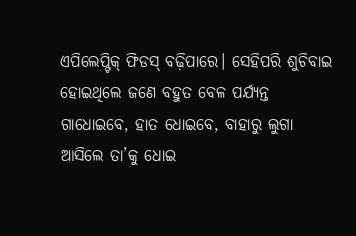ଏପିଲେପ୍ଟିକ୍ ଫିଡସ୍ ବଢ଼ିପାରେ। ସେହିପରି ଶୁଚିବାଇ ହୋଇଥିଲେ ଜଣେ ବହୁତ ବେଳ ପର୍ଯ୍ୟନ୍ତ ଗାଧୋଇବେ, ହାତ ଧୋଇବେ, ବାହାରୁ ଲୁଗା ଆସିଲେ ତା’କୁ ଧୋଇ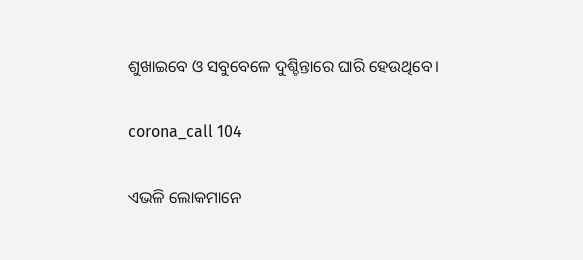ଶୁଖାଇବେ ଓ ସବୁବେଳେ ଦୁଶ୍ଚିନ୍ତାରେ ଘାରି ହେଉଥିବେ।

corona_call 104

ଏଭଳି ଲୋକମାନେ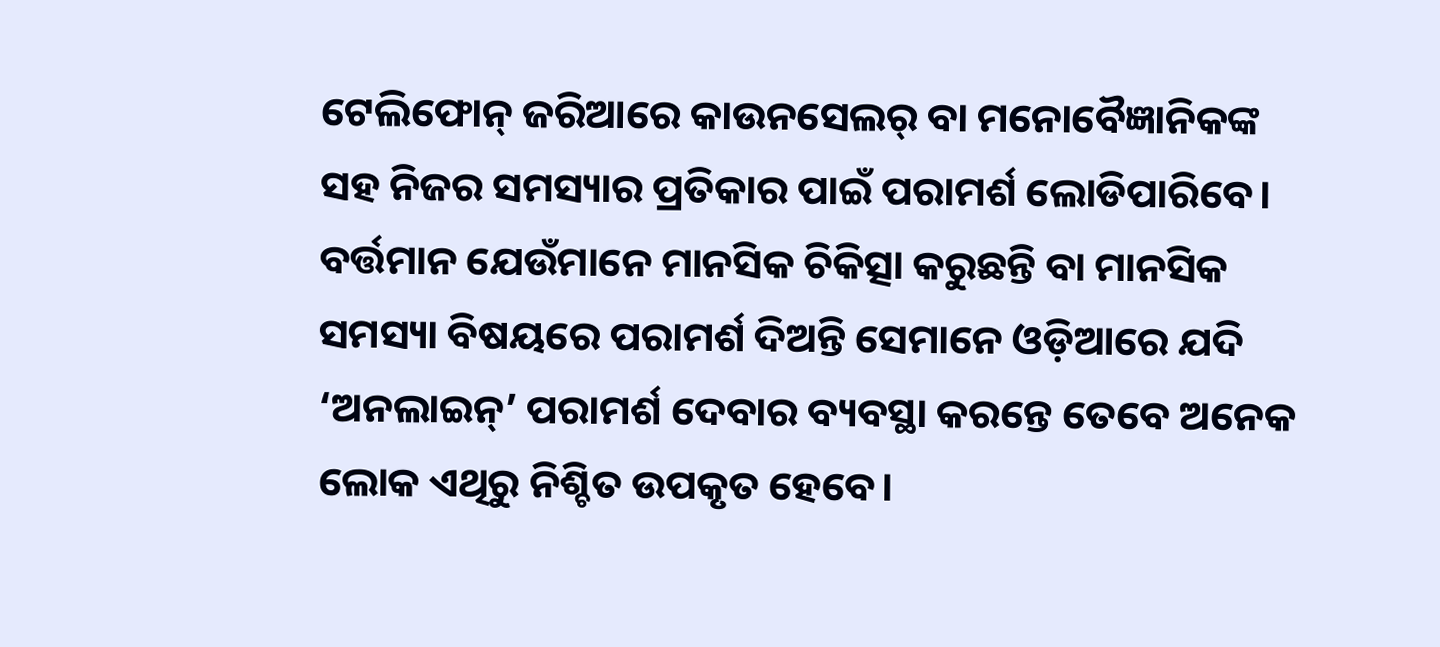ଟେଲିଫୋନ୍ ଜରିଆରେ କାଉନସେଲର୍ ବା ମନୋବୈଜ୍ଞାନିକଙ୍କ ସହ ନିଜର ସମସ୍ୟାର ପ୍ରତିକାର ପାଇଁ ପରାମର୍ଶ ଲୋଡିପାରିବେ। ବର୍ତ୍ତମାନ ଯେଉଁମାନେ ମାନସିକ ଚିକିତ୍ସା କରୁଛନ୍ତି ବା ମାନସିକ ସମସ୍ୟା ବିଷୟରେ ପରାମର୍ଶ ଦିଅନ୍ତି ସେମାନେ ଓଡ଼ିଆରେ ଯଦି ‘ଅନଲାଇନ୍’ ପରାମର୍ଶ ଦେବାର ବ୍ୟବସ୍ଥା କରନ୍ତେ ତେବେ ଅନେକ ଲୋକ ଏଥିରୁ ନିଶ୍ଚିତ ଉପକୃତ ହେବେ।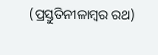(ପ୍ରସ୍ତୁତିନୀଳାମ୍ବର ରଥ)